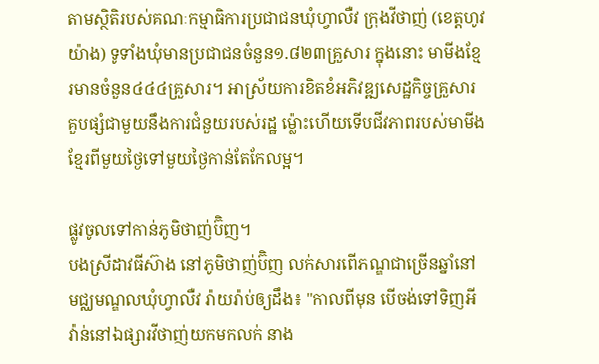តាមស្ថិតិរបស់គណៈកម្មាធិការប្រជាជនឃុំហ្វាលឺវ ក្រុងវីថាញ់ (ខេត្តហូវយ៉ាង) ទូទាំងឃុំមានប្រជាជនចំនួន១.៨២៣គ្រួសារ ក្នុងនោះ មាមីងខ្មែរមានចំនួន៤៤៤គ្រួសារ។ អាស្រ័យការខិតខំអភិវឌ្ឍសេដ្ឋកិច្ចគ្រួសារគួបផ្សំជាមួយនឹងការជំនួយរបស់រដ្ឋ ម៉្លោះហើយទើបជីវភាពរបស់មាមីងខ្មែរពីមួយថ្ងៃទៅមួយថ្ងៃកាន់តែកែលម្អ។

ផ្លូវចូលទៅកាន់ភូមិថាញ់ប៊ិញ។
បងស្រីដាវធីស៊ាង នៅភូមិថាញ់ប៊ិញ លក់សារពើភណ្ឌជាច្រើនឆ្នាំនៅមជ្ឈមណ្ឌលឃុំហ្វាលឺវ រ៉ាយរ៉ាប់ឲ្យដឹង៖ "កាលពីមុន បើចង់ទៅទិញអីវ៉ាន់នៅឯផ្សារវីថាញ់យកមកលក់ នាង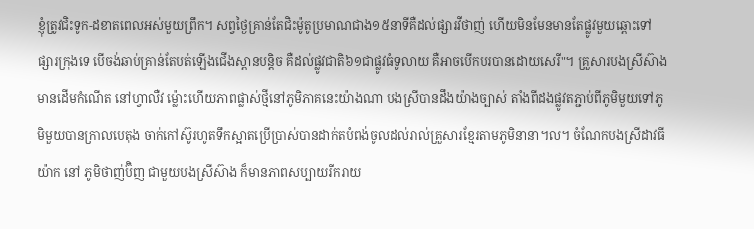ខ្ញុំត្រូវជិះទូក-ដខាតពេលអស់មួយព្រឹក។ សព្វថ្ងៃគ្រាន់តែជិះម៉ូតូប្រមាណជាង១៥នាទីគឺដល់ផ្សារវីថាញ់ ហើយមិនមែនមានតែផ្លូវមួយឆ្ពោះទៅផ្សារក្រុងទេ បើចង់ឆាប់គ្រាន់តែបត់ឡើងជើងស្ពានបន្តិច គឺដល់ផ្លូវជាតិ៦១ជាផ្លូវធំទូលាយ គឺអាចបើកបរបានដោយសេរី"។ គ្រួសារបងស្រីស៊ាង មានដើមកំណើត នៅហ្វាលឺវ ម៉្លោះហើយភាពផ្លាស់ថ្មីនៅភូមិភាគនេះយ៉ាងណា បងស្រីបានដឹងយ៉ាងច្បាស់ តាំងពីដងផ្លូវតភ្ជាប់ពីភូមិមួយទៅភូមិមួយបានក្រាលបេតុង ចាក់កៅស៊ូរហូតទឹកស្អាតប្រើប្រាស់បានដាក់តបំពង់ចូលដល់រាល់គ្រួសារខ្មែរតាមភូមិនានា។ល។ ចំណែកបងស្រីដាវធីយ៉ាក នៅ ភូមិថាញ់ប៊ិញ ជាមួយបងស្រីស៊ាង ក៏មានភាពសប្បាយរីករាយ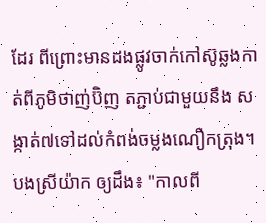ដែរ ពីព្រោះមានដងផ្លូវចាក់កៅស៊ូឆ្លងកាត់ពីភូមិថាញ់ប៊ិញ តភ្ជាប់ជាមួយនឹង សង្កាត់៧ទៅដល់កំពង់ចម្លងណឿកត្រុង។ បងស្រីយ៉ាក ឲ្យដឹង៖ "កាលពី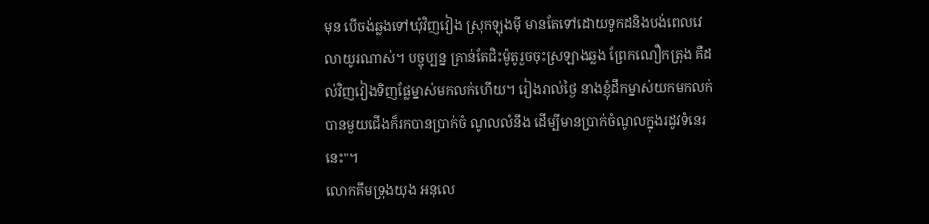មុន បើចង់ឆ្លងទៅឃុំវិញវៀង ស្រុកឡុងម៉ី មានតែទៅដោយទូកដនិងបង់ពេលវេលាយូរណាស់។ បច្ចុប្បន្ន គ្រាន់តែជិះម៉ូតូរួចចុះស្រឡាងឆ្លង ព្រែកណឿកត្រុង គឺដល់វិញវៀងទិញផ្លែម្នាស់មកលក់ហើយ។ រៀងរាល់ថ្ងៃ នាងខ្ញុំដឹកម្នាស់យកមកលក់បានមួយជើងក៏រកបានប្រាក់ចំ ណូលលំនឹង ដើម្បីមានប្រាក់ចំណូលក្នុងរដូវទំនេរនេះ"។
លោកគឹមទ្រុងយុង អនុលេ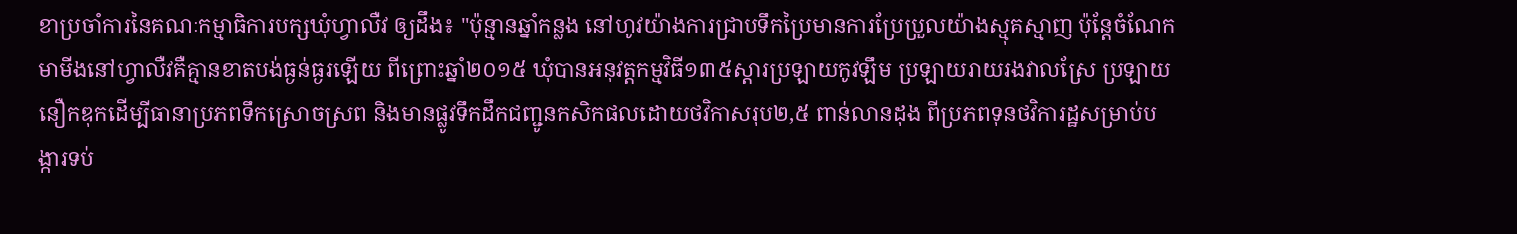ខាប្រចាំការនៃគណៈកម្មាធិការបក្សឃុំហ្វាលឺវ ឲ្យដឹង៖ "ប៉ុន្មានឆ្នាំកន្លង នៅហូវយ៉ាងការជ្រាបទឹកប្រៃមានការប្រែប្រួលយ៉ាងស្មុគស្មាញ ប៉ុន្តែចំណែកមាមីងនៅហ្វាលឺវគឺគ្មានខាតបង់ធ្ងន់ធ្ងរឡើយ ពីព្រោះឆ្នាំ២០១៥ ឃុំបានអនុវត្តកម្មវិធី១៣៥ស្តារប្រឡាយកូវឡឹម ប្រឡាយរាយរងវាលស្រែ ប្រឡាយនឿកឌុកដើម្បីធានាប្រភពទឹកស្រោចស្រព និងមានផ្លូវទឹកដឹកជញ្ជូនកសិកផលដោយថវិកាសរុប២,៥ ពាន់លានដុង ពីប្រភពទុនថវិការដ្ឋសម្រាប់បង្ការទប់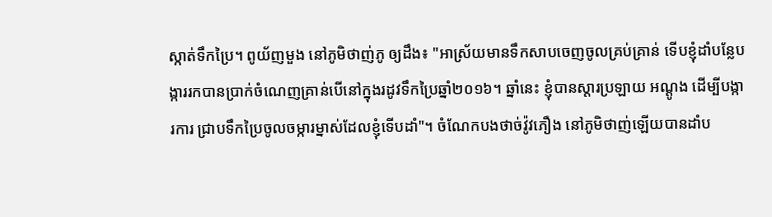ស្កាត់ទឹកប្រៃ។ ពូយ័ញមួង នៅភូមិថាញ់ភូ ឲ្យដឹង៖ "អាស្រ័យមានទឹកសាបចេញចូលគ្រប់គ្រាន់ ទើបខ្ញុំដាំបន្លែបង្ការរកបានប្រាក់ចំណេញគ្រាន់បើនៅក្នុងរដូវទឹកប្រៃឆ្នាំ២០១៦។ ឆ្នាំនេះ ខ្ញុំបានស្តារប្រឡាយ អណ្តូង ដើម្បីបង្ការការ ជ្រាបទឹកប្រៃចូលចម្ការម្នាស់ដែលខ្ញុំទើបដាំ"។ ចំណែកបងថាច់វ៉ូវភឿង នៅភូមិថាញ់ឡើយបានដាំប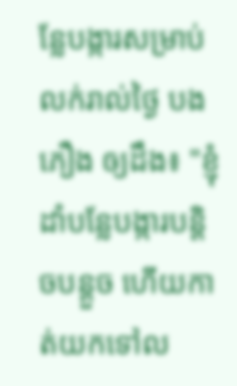ន្លែបង្ការសម្រាប់លក់រាល់ថ្ងៃ បងភឿង ឲ្យដឹង៖ "ខ្ញុំដាំបន្លែបង្ការបន្តិចបន្តួច ហើយកាត់យកទៅល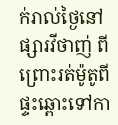ក់រាល់ថ្ងៃនៅផ្សារវីថាញ់ ពីព្រោះរត់ម៉ូតូពីផ្ទះឆ្ពោះទៅកា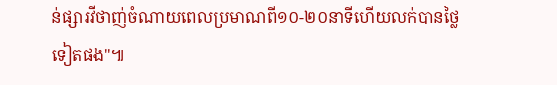ន់ផ្សារវីថាញ់ចំណាយពេលប្រមាណពី១០-២០នាទីហើយលក់បានថ្លៃទៀតផង"៕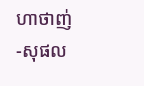ហាថាញ់-សុផល